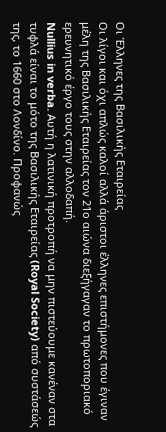Οι Έλληνες της Βασιλικής Εταιρείας
Οι λίγοι και όχι απλώς καλοί αλλά άριστοι έλληνες επιστήμονες που έγιναν μέλη της Βασιλικής Εταιρείας τον 21ο αιώνα διεξήγαγαν το πρωτοποριακό ερευνητικό έργο τους στην αλλοδαπή.
Nullius in verba. Αυτή η λατινική προτροπή να μην πιστεύουμε κανέναν στα τυφλά είναι το μότο της Βασιλικής Εταιρείας (Royal Society) από συστάσεώς της, το 1660 στο Λονδίνο. Προφανώς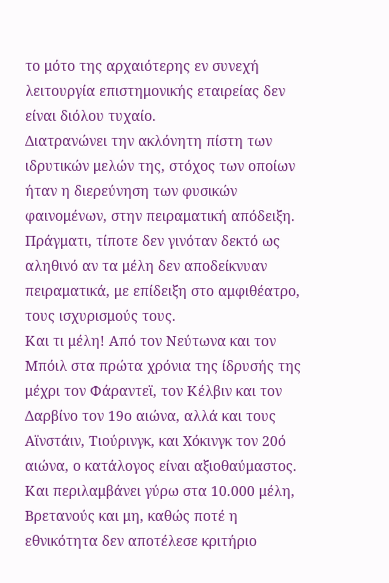το μότο της αρχαιότερης εν συνεχή λειτουργία επιστημονικής εταιρείας δεν είναι διόλου τυχαίο.
Διατρανώνει την ακλόνητη πίστη των ιδρυτικών μελών της, στόχος των οποίων ήταν η διερεύνηση των φυσικών φαινομένων, στην πειραματική απόδειξη. Πράγματι, τίποτε δεν γινόταν δεκτό ως αληθινό αν τα μέλη δεν αποδείκνυαν πειραματικά, με επίδειξη στο αμφιθέατρο, τους ισχυρισμούς τους.
Και τι μέλη! Από τον Νεύτωνα και τον Μπόιλ στα πρώτα χρόνια της ίδρυσής της μέχρι τον Φάραντεϊ, τον Κέλβιν και τον Δαρβίνο τον 19ο αιώνα, αλλά και τους Αϊνστάιν, Τιούρινγκ, και Χόκινγκ τον 20ό αιώνα, ο κατάλογος είναι αξιοθαύμαστος. Και περιλαμβάνει γύρω στα 10.000 μέλη, Βρετανούς και μη, καθώς ποτέ η εθνικότητα δεν αποτέλεσε κριτήριο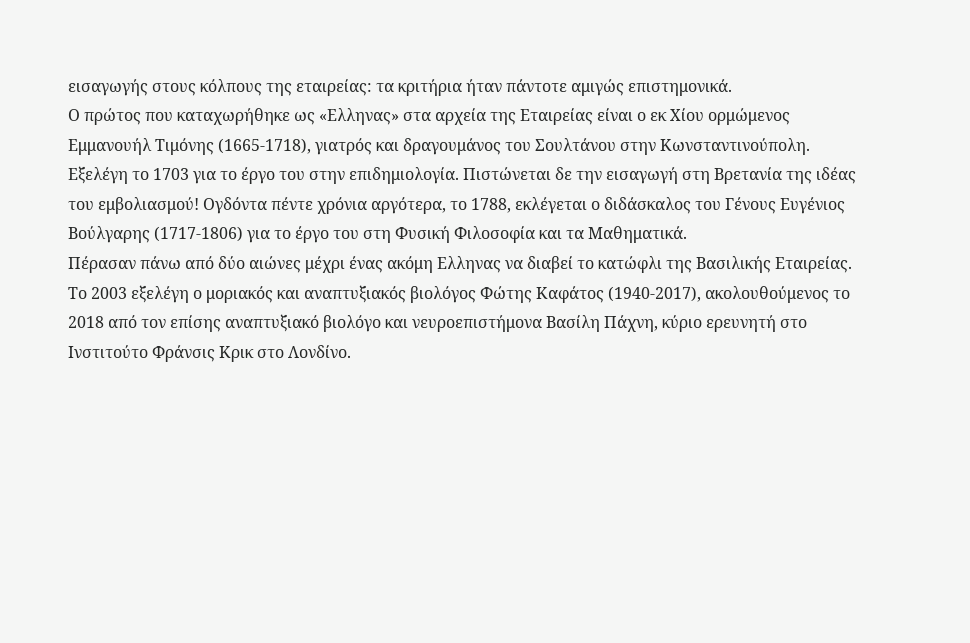εισαγωγής στους κόλπους της εταιρείας: τα κριτήρια ήταν πάντοτε αμιγώς επιστημονικά.
Ο πρώτος που καταχωρήθηκε ως «Ελληνας» στα αρχεία της Εταιρείας είναι ο εκ Χίου ορμώμενος Εμμανουήλ Τιμόνης (1665-1718), γιατρός και δραγουμάνος του Σουλτάνου στην Κωνσταντινούπολη. Εξελέγη το 1703 για το έργο του στην επιδημιολογία. Πιστώνεται δε την εισαγωγή στη Βρετανία της ιδέας του εμβολιασμού! Ογδόντα πέντε χρόνια αργότερα, το 1788, εκλέγεται ο διδάσκαλος του Γένους Ευγένιος Βούλγαρης (1717-1806) για το έργο του στη Φυσική Φιλοσοφία και τα Μαθηματικά.
Πέρασαν πάνω από δύο αιώνες μέχρι ένας ακόμη Ελληνας να διαβεί το κατώφλι της Βασιλικής Εταιρείας. Το 2003 εξελέγη ο μοριακός και αναπτυξιακός βιολόγος Φώτης Καφάτος (1940-2017), ακολουθούμενος το 2018 από τον επίσης αναπτυξιακό βιολόγο και νευροεπιστήμονα Βασίλη Πάχνη, κύριο ερευνητή στο Ινστιτούτο Φράνσις Κρικ στο Λονδίνο.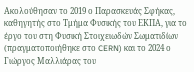Ακολούθησαν το 2019 ο Παρασκευάς Σφήκας, καθηγητής στο Τμήμα Φυσικής του ΕΚΠΑ, για το έργο του στη Φυσική Στοιχειωδών Σωματιδίων (πραγματοποιήθηκε στο CERN) και το 2024 ο Γιώργος Μαλλιάρας του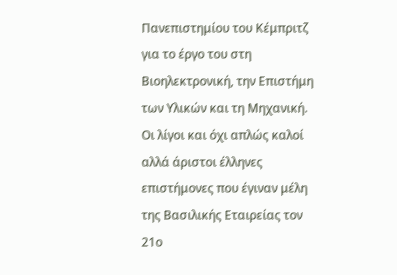Πανεπιστημίου του Κέμπριτζ για το έργο του στη Βιοηλεκτρονική, την Επιστήμη των Υλικών και τη Μηχανική.
Οι λίγοι και όχι απλώς καλοί αλλά άριστοι έλληνες επιστήμονες που έγιναν μέλη της Βασιλικής Εταιρείας τον 21ο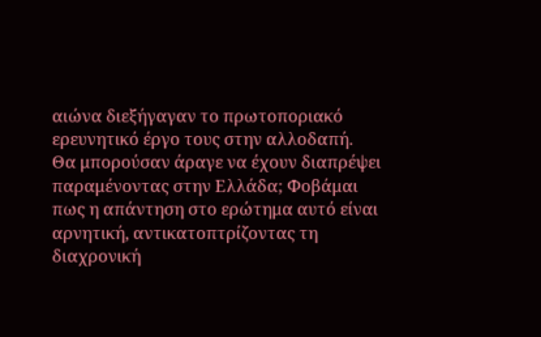αιώνα διεξήγαγαν το πρωτοποριακό ερευνητικό έργο τους στην αλλοδαπή.
Θα μπορούσαν άραγε να έχουν διαπρέψει παραμένοντας στην Ελλάδα; Φοβάμαι πως η απάντηση στο ερώτημα αυτό είναι αρνητική, αντικατοπτρίζοντας τη διαχρονική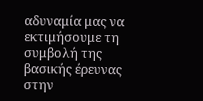αδυναμία μας να εκτιμήσουμε τη συμβολή της βασικής έρευνας στην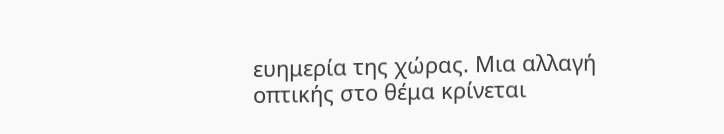ευημερία της χώρας. Μια αλλαγή οπτικής στο θέμα κρίνεται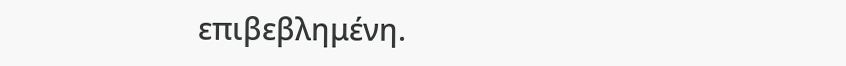επιβεβλημένη.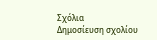Σχόλια
Δημοσίευση σχολίου